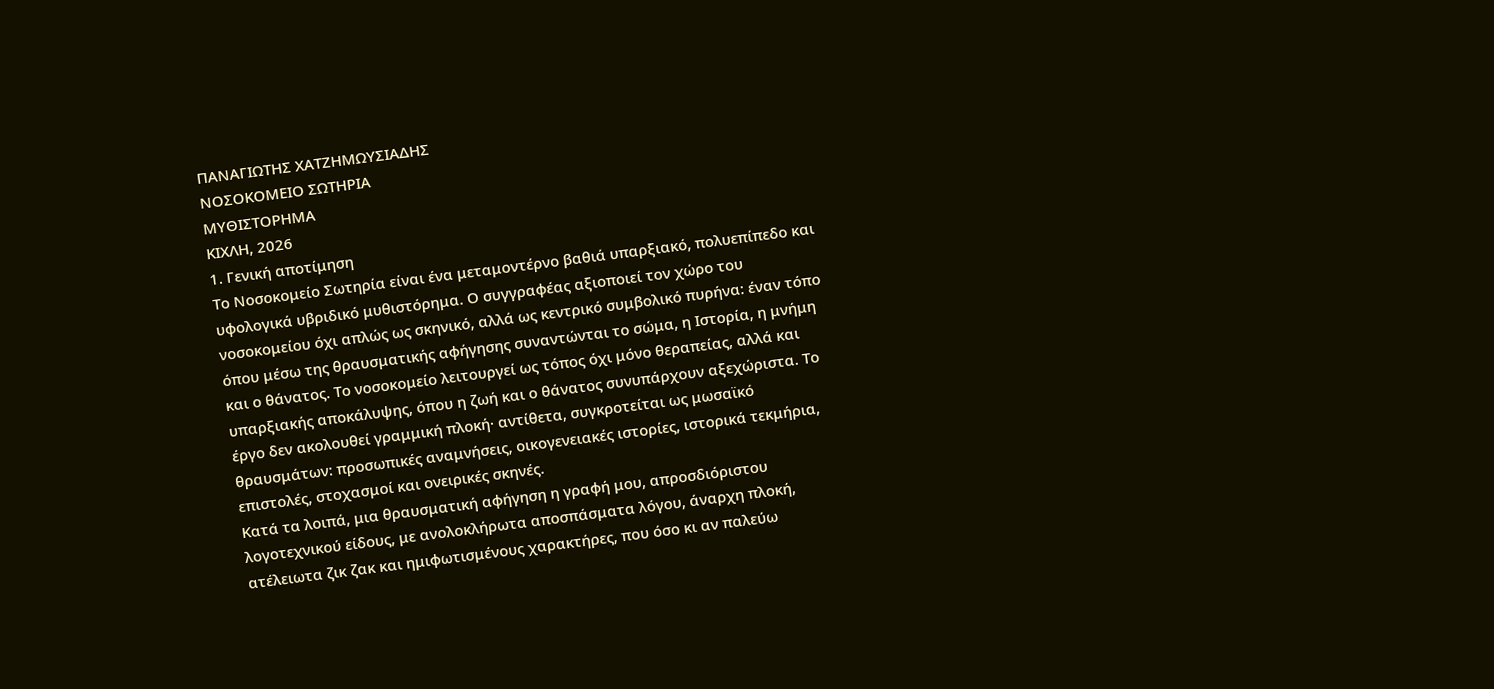ΠΑΝΑΓΙΩΤΗΣ ΧΑΤΖΗΜΩΥΣΙΑΔΗΣ
ΝΟΣΟΚΟΜΕΙΟ ΣΩΤΗΡΙΑ
ΜΥΘΙΣΤΟΡΗΜΑ
ΚΙΧΛΗ, 2026
1. Γενική αποτίμηση
Το Νοσοκομείο Σωτηρία είναι ένα μεταμοντέρνο βαθιά υπαρξιακό, πολυεπίπεδο και υφολογικά υβριδικό μυθιστόρημα. Ο συγγραφέας αξιοποιεί τον χώρο του νοσοκομείου όχι απλώς ως σκηνικό, αλλά ως κεντρικό συμβολικό πυρήνα: έναν τόπο όπου μέσω της θραυσματικής αφήγησης συναντώνται το σώμα, η Ιστορία, η μνήμη και ο θάνατος. Το νοσοκομείο λειτουργεί ως τόπος όχι μόνο θεραπείας, αλλά και υπαρξιακής αποκάλυψης, όπου η ζωή και ο θάνατος συνυπάρχουν αξεχώριστα. Το έργο δεν ακολουθεί γραμμική πλοκή· αντίθετα, συγκροτείται ως μωσαϊκό θραυσμάτων: προσωπικές αναμνήσεις, οικογενειακές ιστορίες, ιστορικά τεκμήρια, επιστολές, στοχασμοί και ονειρικές σκηνές.
Κατά τα λοιπά, μια θραυσματική αφήγηση η γραφή μου, απροσδιόριστου λογοτεχνικού είδους, με ανολοκλήρωτα αποσπάσματα λόγου, άναρχη πλοκή, ατέλειωτα ζικ ζακ και ημιφωτισμένους χαρακτήρες, που όσο κι αν παλεύω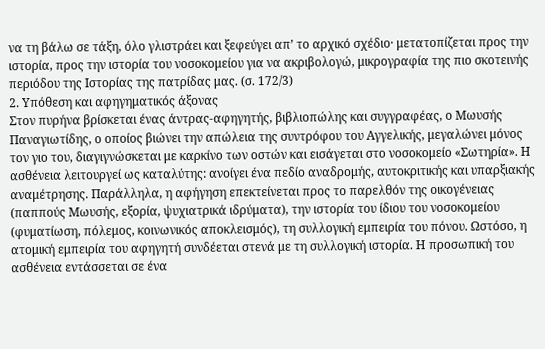να τη βάλω σε τάξη, όλο γλιστράει και ξεφεύγει απ’ το αρχικό σχέδιο· μετατοπίζεται προς την ιστορία, προς την ιστορία του νοσοκομείου για να ακριβολογώ, μικρογραφία της πιο σκοτεινής περιόδου της Ιστορίας της πατρίδας μας. (σ. 172/3)
2. Υπόθεση και αφηγηματικός άξονας
Στον πυρήνα βρίσκεται ένας άντρας-αφηγητής, βιβλιοπώλης και συγγραφέας, ο Μωυσής Παναγιωτίδης, ο οποίος βιώνει την απώλεια της συντρόφου του Αγγελικής, μεγαλώνει μόνος τον γιο του, διαγιγνώσκεται με καρκίνο των οστών και εισάγεται στο νοσοκομείο «Σωτηρία». Η ασθένεια λειτουργεί ως καταλύτης: ανοίγει ένα πεδίο αναδρομής, αυτοκριτικής και υπαρξιακής αναμέτρησης. Παράλληλα, η αφήγηση επεκτείνεται προς το παρελθόν της οικογένειας (παππούς Μωυσής, εξορία, ψυχιατρικά ιδρύματα), την ιστορία του ίδιου του νοσοκομείου (φυματίωση, πόλεμος, κοινωνικός αποκλεισμός), τη συλλογική εμπειρία του πόνου. Ωστόσο, η ατομική εμπειρία του αφηγητή συνδέεται στενά με τη συλλογική ιστορία. Η προσωπική του ασθένεια εντάσσεται σε ένα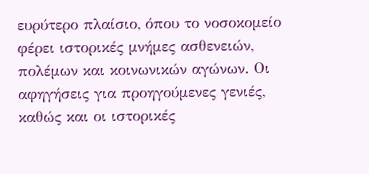ευρύτερο πλαίσιο, όπου το νοσοκομείο φέρει ιστορικές μνήμες ασθενειών, πολέμων και κοινωνικών αγώνων. Οι αφηγήσεις για προηγούμενες γενιές, καθώς και οι ιστορικές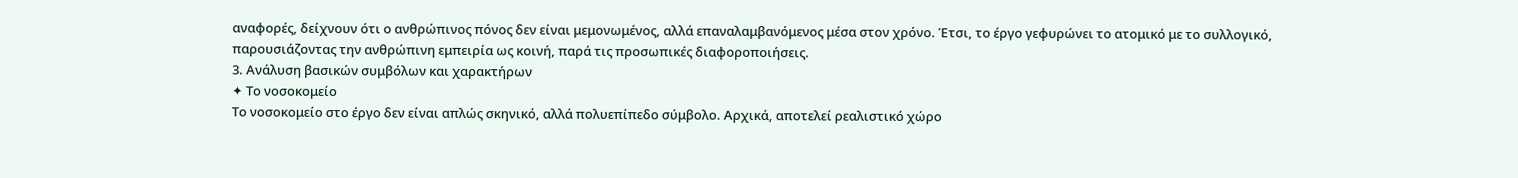αναφορές, δείχνουν ότι ο ανθρώπινος πόνος δεν είναι μεμονωμένος, αλλά επαναλαμβανόμενος μέσα στον χρόνο. Έτσι, το έργο γεφυρώνει το ατομικό με το συλλογικό, παρουσιάζοντας την ανθρώπινη εμπειρία ως κοινή, παρά τις προσωπικές διαφοροποιήσεις.
3. Ανάλυση βασικών συμβόλων και χαρακτήρων
✦ Το νοσοκομείο
Το νοσοκομείο στο έργο δεν είναι απλώς σκηνικό, αλλά πολυεπίπεδο σύμβολο. Αρχικά, αποτελεί ρεαλιστικό χώρο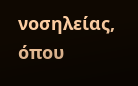νοσηλείας, όπου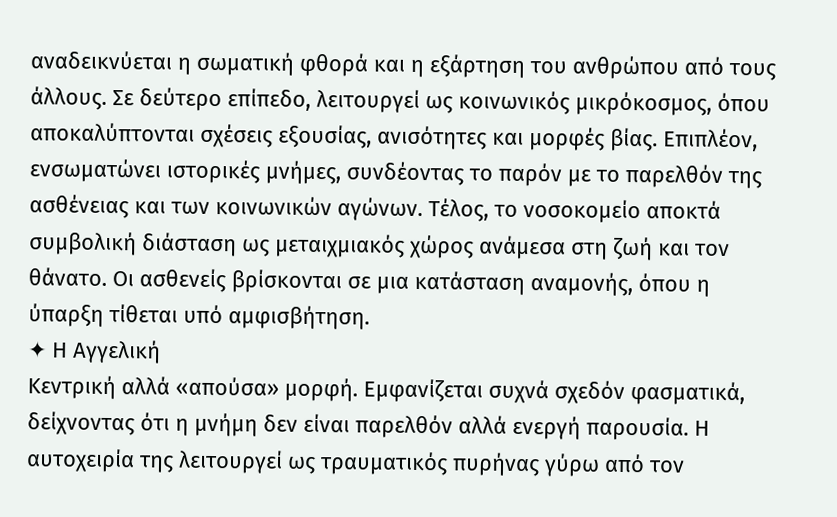αναδεικνύεται η σωματική φθορά και η εξάρτηση του ανθρώπου από τους άλλους. Σε δεύτερο επίπεδο, λειτουργεί ως κοινωνικός μικρόκοσμος, όπου αποκαλύπτονται σχέσεις εξουσίας, ανισότητες και μορφές βίας. Επιπλέον, ενσωματώνει ιστορικές μνήμες, συνδέοντας το παρόν με το παρελθόν της ασθένειας και των κοινωνικών αγώνων. Τέλος, το νοσοκομείο αποκτά συμβολική διάσταση ως μεταιχμιακός χώρος ανάμεσα στη ζωή και τον θάνατο. Οι ασθενείς βρίσκονται σε μια κατάσταση αναμονής, όπου η ύπαρξη τίθεται υπό αμφισβήτηση.
✦ Η Αγγελική
Κεντρική αλλά «απούσα» μορφή. Εμφανίζεται συχνά σχεδόν φασματικά, δείχνοντας ότι η μνήμη δεν είναι παρελθόν αλλά ενεργή παρουσία. Η αυτοχειρία της λειτουργεί ως τραυματικός πυρήνας γύρω από τον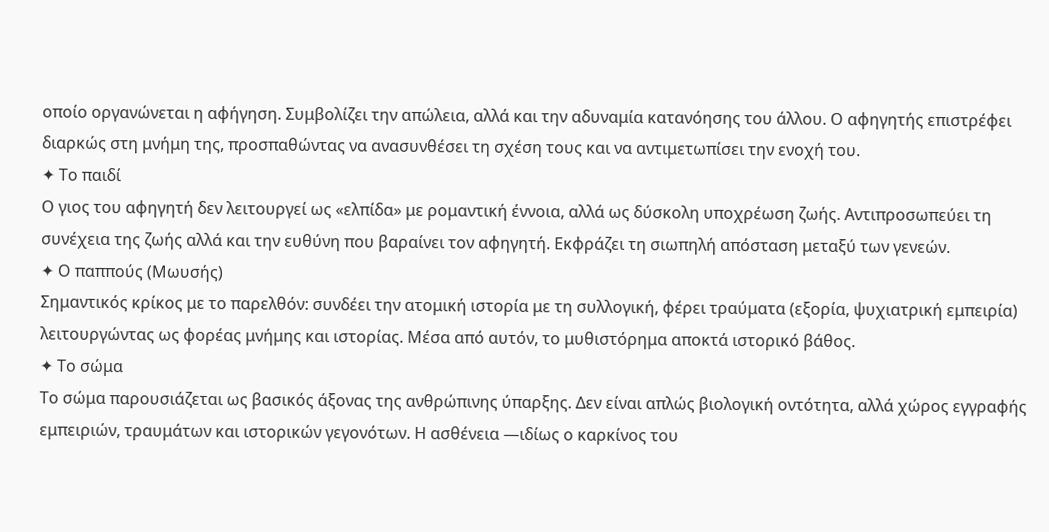οποίο οργανώνεται η αφήγηση. Συμβολίζει την απώλεια, αλλά και την αδυναμία κατανόησης του άλλου. Ο αφηγητής επιστρέφει διαρκώς στη μνήμη της, προσπαθώντας να ανασυνθέσει τη σχέση τους και να αντιμετωπίσει την ενοχή του.
✦ Το παιδί
Ο γιος του αφηγητή δεν λειτουργεί ως «ελπίδα» με ρομαντική έννοια, αλλά ως δύσκολη υποχρέωση ζωής. Αντιπροσωπεύει τη συνέχεια της ζωής αλλά και την ευθύνη που βαραίνει τον αφηγητή. Εκφράζει τη σιωπηλή απόσταση μεταξύ των γενεών.
✦ Ο παππούς (Μωυσής)
Σημαντικός κρίκος με το παρελθόν: συνδέει την ατομική ιστορία με τη συλλογική, φέρει τραύματα (εξορία, ψυχιατρική εμπειρία) λειτουργώντας ως φορέας μνήμης και ιστορίας. Μέσα από αυτόν, το μυθιστόρημα αποκτά ιστορικό βάθος.
✦ Το σώμα
Το σώμα παρουσιάζεται ως βασικός άξονας της ανθρώπινης ύπαρξης. Δεν είναι απλώς βιολογική οντότητα, αλλά χώρος εγγραφής εμπειριών, τραυμάτων και ιστορικών γεγονότων. Η ασθένεια —ιδίως ο καρκίνος του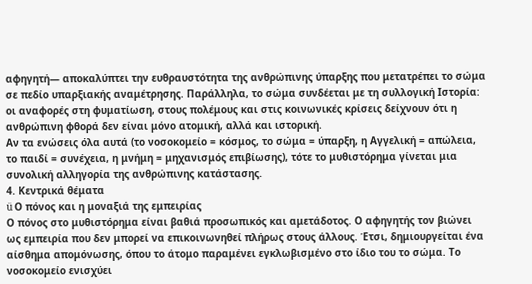αφηγητή— αποκαλύπτει την ευθραυστότητα της ανθρώπινης ύπαρξης που μετατρέπει το σώμα σε πεδίο υπαρξιακής αναμέτρησης. Παράλληλα, το σώμα συνδέεται με τη συλλογική Ιστορία: οι αναφορές στη φυματίωση, στους πολέμους και στις κοινωνικές κρίσεις δείχνουν ότι η ανθρώπινη φθορά δεν είναι μόνο ατομική, αλλά και ιστορική.
Αν τα ενώσεις όλα αυτά (το νοσοκομείο = κόσμος, το σώμα = ύπαρξη, η Αγγελική = απώλεια, το παιδί = συνέχεια, η μνήμη = μηχανισμός επιβίωσης), τότε το μυθιστόρημα γίνεται μια συνολική αλληγορία της ανθρώπινης κατάστασης.
4. Κεντρικά θέματα
ü Ο πόνος και η μοναξιά της εμπειρίας
Ο πόνος στο μυθιστόρημα είναι βαθιά προσωπικός και αμετάδοτος. Ο αφηγητής τον βιώνει ως εμπειρία που δεν μπορεί να επικοινωνηθεί πλήρως στους άλλους. Έτσι, δημιουργείται ένα αίσθημα απομόνωσης, όπου το άτομο παραμένει εγκλωβισμένο στο ίδιο του το σώμα. Το νοσοκομείο ενισχύει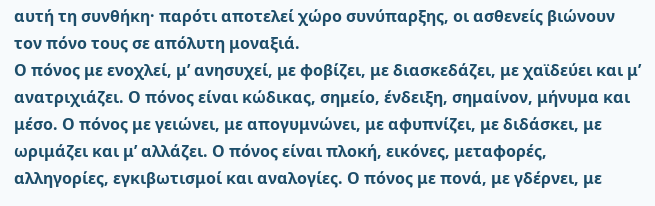αυτή τη συνθήκη· παρότι αποτελεί χώρο συνύπαρξης, οι ασθενείς βιώνουν τον πόνο τους σε απόλυτη μοναξιά.
Ο πόνος με ενοχλεί, μ’ ανησυχεί, με φοβίζει, με διασκεδάζει, με χαϊδεύει και μ’ ανατριχιάζει. Ο πόνος είναι κώδικας, σημείο, ένδειξη, σημαίνον, μήνυμα και μέσο. Ο πόνος με γειώνει, με απογυμνώνει, με αφυπνίζει, με διδάσκει, με ωριμάζει και μ’ αλλάζει. Ο πόνος είναι πλοκή, εικόνες, μεταφορές, αλληγορίες, εγκιβωτισμοί και αναλογίες. Ο πόνος με πονά, με γδέρνει, με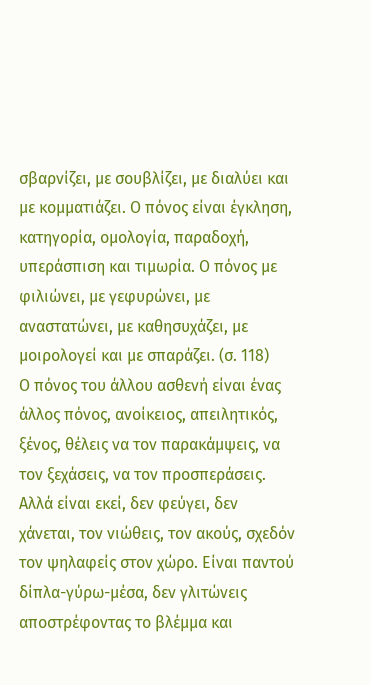σβαρνίζει, με σουβλίζει, με διαλύει και με κομματιάζει. Ο πόνος είναι έγκληση, κατηγορία, ομολογία, παραδοχή, υπεράσπιση και τιμωρία. Ο πόνος με φιλιώνει, με γεφυρώνει, με αναστατώνει, με καθησυχάζει, με μοιρολογεί και με σπαράζει. (σ. 118)
Ο πόνος του άλλου ασθενή είναι ένας άλλος πόνος, ανοίκειος, απειλητικός, ξένος, θέλεις να τον παρακάμψεις, να τον ξεχάσεις, να τον προσπεράσεις. Αλλά είναι εκεί, δεν φεύγει, δεν χάνεται, τον νιώθεις, τον ακούς, σχεδόν τον ψηλαφείς στον χώρο. Είναι παντού δίπλα-γύρω-μέσα, δεν γλιτώνεις αποστρέφοντας το βλέμμα και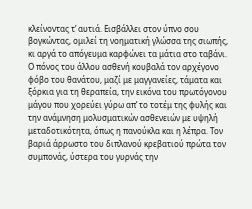κλείνοντας τ’ αυτιά. Εισβάλλει στον ύπνο σου βογκώντας, ομιλεί τη νοηματική γλώσσα της σιωπής, κι αργά το απόγευμα καρφώνει τα μάτια στο ταβάνι.
Ο πόνος του άλλου ασθενή κουβαλά τον αρχέγονο φόβο του θανάτου, μαζί με μαγγανείες, τάματα και ξόρκια για τη θεραπεία, την εικόνα του πρωτόγονου μάγου που χορεύει γύρω απ’ το τοτέμ της φυλής και την ανάμνηση μολυσματικών ασθενειών με υψηλή μεταδοτικότητα, όπως η πανούκλα και η λέπρα. Τον βαριά άρρωστο του διπλανού κρεβατιού πρώτα τον συμπονάς, ύστερα του γυρνάς την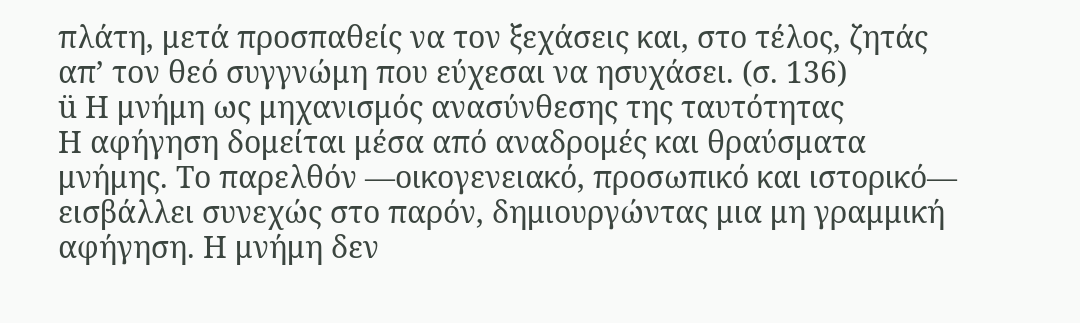πλάτη, μετά προσπαθείς να τον ξεχάσεις και, στο τέλος, ζητάς απ’ τον θεό συγγνώμη που εύχεσαι να ησυχάσει. (σ. 136)
ü Η μνήμη ως μηχανισμός ανασύνθεσης της ταυτότητας
Η αφήγηση δομείται μέσα από αναδρομές και θραύσματα μνήμης. Το παρελθόν —οικογενειακό, προσωπικό και ιστορικό— εισβάλλει συνεχώς στο παρόν, δημιουργώντας μια μη γραμμική αφήγηση. Η μνήμη δεν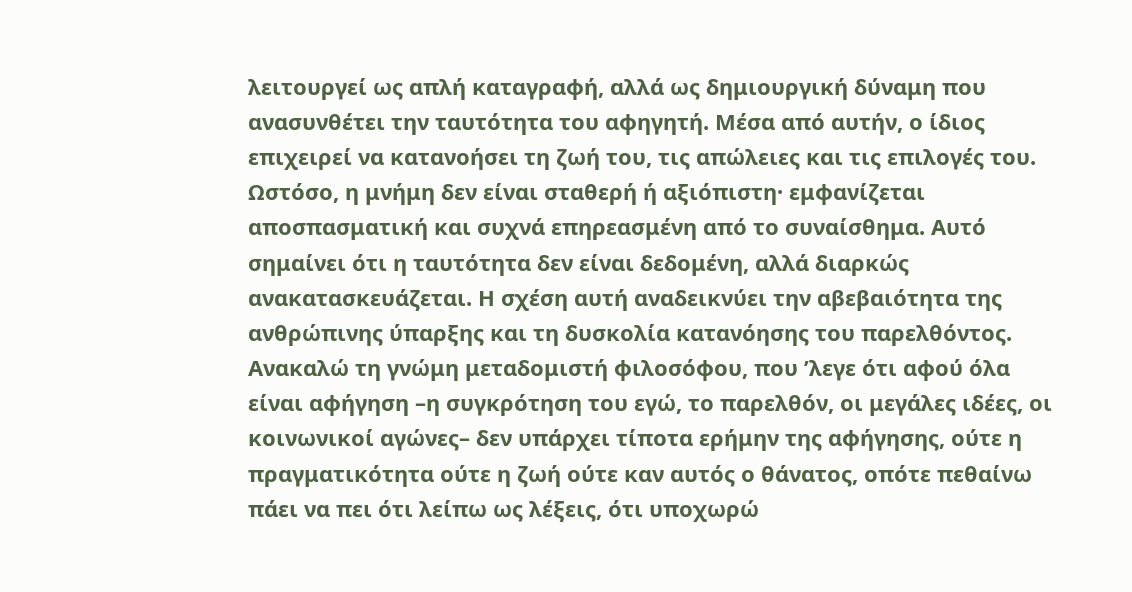λειτουργεί ως απλή καταγραφή, αλλά ως δημιουργική δύναμη που ανασυνθέτει την ταυτότητα του αφηγητή. Μέσα από αυτήν, ο ίδιος επιχειρεί να κατανοήσει τη ζωή του, τις απώλειες και τις επιλογές του. Ωστόσο, η μνήμη δεν είναι σταθερή ή αξιόπιστη· εμφανίζεται αποσπασματική και συχνά επηρεασμένη από το συναίσθημα. Αυτό σημαίνει ότι η ταυτότητα δεν είναι δεδομένη, αλλά διαρκώς ανακατασκευάζεται. Η σχέση αυτή αναδεικνύει την αβεβαιότητα της ανθρώπινης ύπαρξης και τη δυσκολία κατανόησης του παρελθόντος.
Ανακαλώ τη γνώμη μεταδομιστή φιλοσόφου, που ’λεγε ότι αφού όλα είναι αφήγηση –η συγκρότηση του εγώ, το παρελθόν, οι μεγάλες ιδέες, οι κοινωνικοί αγώνες– δεν υπάρχει τίποτα ερήμην της αφήγησης, ούτε η πραγματικότητα ούτε η ζωή ούτε καν αυτός ο θάνατος, οπότε πεθαίνω πάει να πει ότι λείπω ως λέξεις, ότι υποχωρώ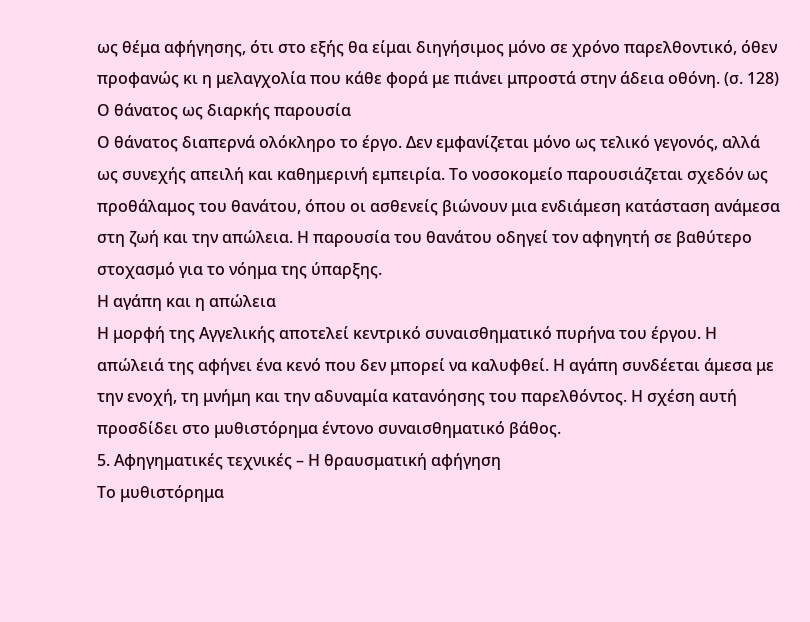ως θέμα αφήγησης, ότι στο εξής θα είμαι διηγήσιμος μόνο σε χρόνο παρελθοντικό, όθεν προφανώς κι η μελαγχολία που κάθε φορά με πιάνει μπροστά στην άδεια οθόνη. (σ. 128)
Ο θάνατος ως διαρκής παρουσία
Ο θάνατος διαπερνά ολόκληρο το έργο. Δεν εμφανίζεται μόνο ως τελικό γεγονός, αλλά ως συνεχής απειλή και καθημερινή εμπειρία. Το νοσοκομείο παρουσιάζεται σχεδόν ως προθάλαμος του θανάτου, όπου οι ασθενείς βιώνουν μια ενδιάμεση κατάσταση ανάμεσα στη ζωή και την απώλεια. Η παρουσία του θανάτου οδηγεί τον αφηγητή σε βαθύτερο στοχασμό για το νόημα της ύπαρξης.
Η αγάπη και η απώλεια
Η μορφή της Αγγελικής αποτελεί κεντρικό συναισθηματικό πυρήνα του έργου. Η απώλειά της αφήνει ένα κενό που δεν μπορεί να καλυφθεί. Η αγάπη συνδέεται άμεσα με την ενοχή, τη μνήμη και την αδυναμία κατανόησης του παρελθόντος. Η σχέση αυτή προσδίδει στο μυθιστόρημα έντονο συναισθηματικό βάθος.
5. Αφηγηματικές τεχνικές – Η θραυσματική αφήγηση
Το μυθιστόρημα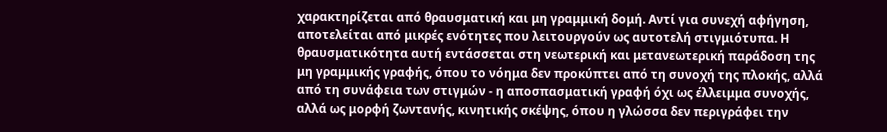χαρακτηρίζεται από θραυσματική και μη γραμμική δομή. Αντί για συνεχή αφήγηση, αποτελείται από μικρές ενότητες που λειτουργούν ως αυτοτελή στιγμιότυπα. Η θραυσματικότητα αυτή εντάσσεται στη νεωτερική και μετανεωτερική παράδοση της μη γραμμικής γραφής, όπου το νόημα δεν προκύπτει από τη συνοχή της πλοκής, αλλά από τη συνάφεια των στιγμών - η αποσπασματική γραφή όχι ως έλλειμμα συνοχής, αλλά ως μορφή ζωντανής, κινητικής σκέψης, όπου η γλώσσα δεν περιγράφει την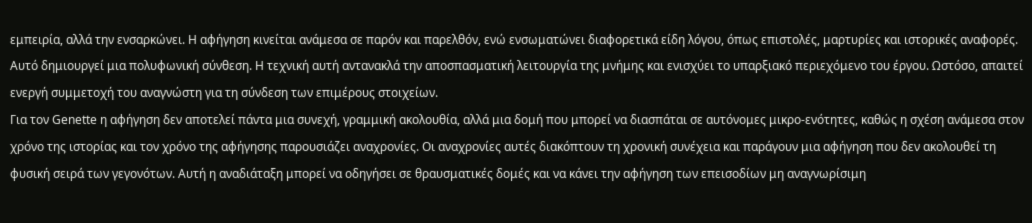εμπειρία, αλλά την ενσαρκώνει. Η αφήγηση κινείται ανάμεσα σε παρόν και παρελθόν, ενώ ενσωματώνει διαφορετικά είδη λόγου, όπως επιστολές, μαρτυρίες και ιστορικές αναφορές. Αυτό δημιουργεί μια πολυφωνική σύνθεση. Η τεχνική αυτή αντανακλά την αποσπασματική λειτουργία της μνήμης και ενισχύει το υπαρξιακό περιεχόμενο του έργου. Ωστόσο, απαιτεί ενεργή συμμετοχή του αναγνώστη για τη σύνδεση των επιμέρους στοιχείων.
Για τον Genette η αφήγηση δεν αποτελεί πάντα μια συνεχή, γραμμική ακολουθία, αλλά μια δομή που μπορεί να διασπάται σε αυτόνομες μικρο-ενότητες, καθώς η σχέση ανάμεσα στον χρόνο της ιστορίας και τον χρόνο της αφήγησης παρουσιάζει αναχρονίες. Οι αναχρονίες αυτές διακόπτουν τη χρονική συνέχεια και παράγουν μια αφήγηση που δεν ακολουθεί τη φυσική σειρά των γεγονότων. Αυτή η αναδιάταξη μπορεί να οδηγήσει σε θραυσματικές δομές και να κάνει την αφήγηση των επεισοδίων μη αναγνωρίσιμη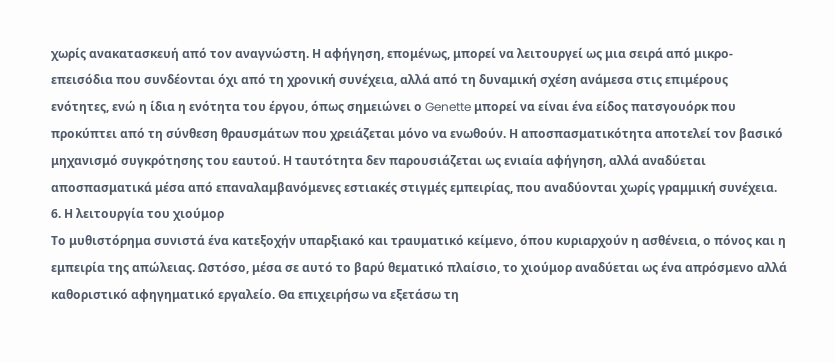χωρίς ανακατασκευή από τον αναγνώστη. Η αφήγηση, επομένως, μπορεί να λειτουργεί ως μια σειρά από μικρο-επεισόδια που συνδέονται όχι από τη χρονική συνέχεια, αλλά από τη δυναμική σχέση ανάμεσα στις επιμέρους ενότητες, ενώ η ίδια η ενότητα του έργου, όπως σημειώνει ο Genette μπορεί να είναι ένα είδος πατσγουόρκ που προκύπτει από τη σύνθεση θραυσμάτων που χρειάζεται μόνο να ενωθούν. Η αποσπασματικότητα αποτελεί τον βασικό μηχανισμό συγκρότησης του εαυτού. Η ταυτότητα δεν παρουσιάζεται ως ενιαία αφήγηση, αλλά αναδύεται αποσπασματικά μέσα από επαναλαμβανόμενες εστιακές στιγμές εμπειρίας, που αναδύονται χωρίς γραμμική συνέχεια.
6. Η λειτουργία του χιούμορ
Το μυθιστόρημα συνιστά ένα κατεξοχήν υπαρξιακό και τραυματικό κείμενο, όπου κυριαρχούν η ασθένεια, ο πόνος και η εμπειρία της απώλειας. Ωστόσο, μέσα σε αυτό το βαρύ θεματικό πλαίσιο, το χιούμορ αναδύεται ως ένα απρόσμενο αλλά καθοριστικό αφηγηματικό εργαλείο. Θα επιχειρήσω να εξετάσω τη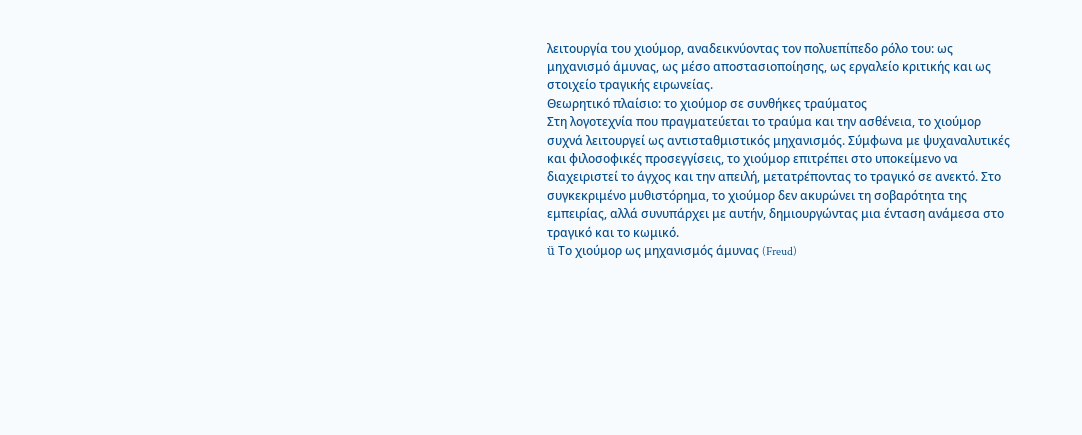λειτουργία του χιούμορ, αναδεικνύοντας τον πολυεπίπεδο ρόλο του: ως μηχανισμό άμυνας, ως μέσο αποστασιοποίησης, ως εργαλείο κριτικής και ως στοιχείο τραγικής ειρωνείας.
Θεωρητικό πλαίσιο: το χιούμορ σε συνθήκες τραύματος
Στη λογοτεχνία που πραγματεύεται το τραύμα και την ασθένεια, το χιούμορ συχνά λειτουργεί ως αντισταθμιστικός μηχανισμός. Σύμφωνα με ψυχαναλυτικές και φιλοσοφικές προσεγγίσεις, το χιούμορ επιτρέπει στο υποκείμενο να διαχειριστεί το άγχος και την απειλή, μετατρέποντας το τραγικό σε ανεκτό. Στο συγκεκριμένο μυθιστόρημα, το χιούμορ δεν ακυρώνει τη σοβαρότητα της εμπειρίας, αλλά συνυπάρχει με αυτήν, δημιουργώντας μια ένταση ανάμεσα στο τραγικό και το κωμικό.
ü Το χιούμορ ως μηχανισμός άμυνας (Freud)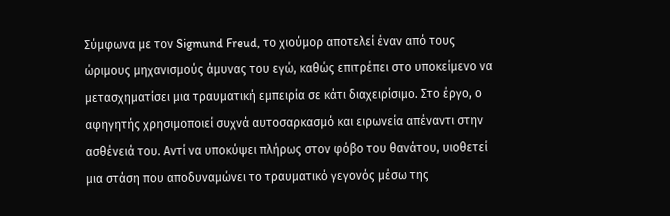Σύμφωνα με τον Sigmund Freud, το χιούμορ αποτελεί έναν από τους ώριμους μηχανισμούς άμυνας του εγώ, καθώς επιτρέπει στο υποκείμενο να μετασχηματίσει μια τραυματική εμπειρία σε κάτι διαχειρίσιμο. Στο έργο, ο αφηγητής χρησιμοποιεί συχνά αυτοσαρκασμό και ειρωνεία απέναντι στην ασθένειά του. Αντί να υποκύψει πλήρως στον φόβο του θανάτου, υιοθετεί μια στάση που αποδυναμώνει το τραυματικό γεγονός μέσω της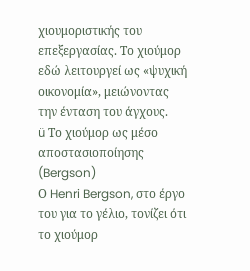χιουμοριστικής του επεξεργασίας. Το χιούμορ εδώ λειτουργεί ως «ψυχική οικονομία», μειώνοντας την ένταση του άγχους.
ü Το χιούμορ ως μέσο αποστασιοποίησης (Bergson)
Ο Henri Bergson, στο έργο του για το γέλιο, τονίζει ότι το χιούμορ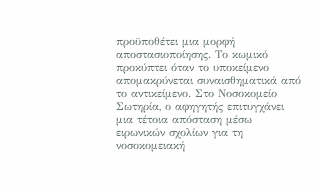προϋποθέτει μια μορφή αποστασιοποίησης. Το κωμικό προκύπτει όταν το υποκείμενο απομακρύνεται συναισθηματικά από το αντικείμενο. Στο Νοσοκομείο Σωτηρία, ο αφηγητής επιτυγχάνει μια τέτοια απόσταση μέσω ειρωνικών σχολίων για τη νοσοκομειακή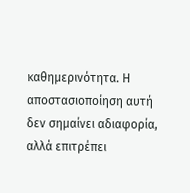καθημερινότητα. Η αποστασιοποίηση αυτή δεν σημαίνει αδιαφορία, αλλά επιτρέπει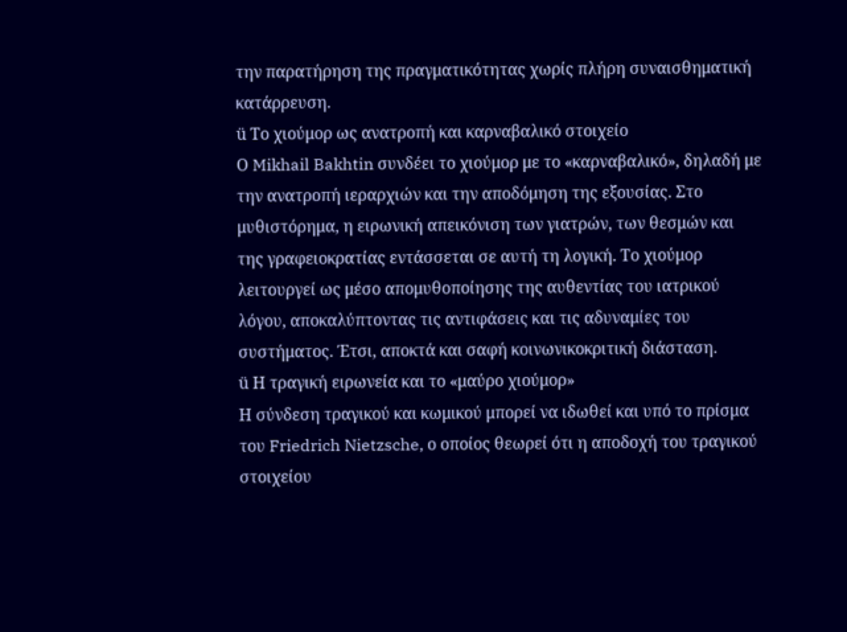την παρατήρηση της πραγματικότητας χωρίς πλήρη συναισθηματική κατάρρευση.
ü Το χιούμορ ως ανατροπή και καρναβαλικό στοιχείο
Ο Mikhail Bakhtin συνδέει το χιούμορ με το «καρναβαλικό», δηλαδή με την ανατροπή ιεραρχιών και την αποδόμηση της εξουσίας. Στο μυθιστόρημα, η ειρωνική απεικόνιση των γιατρών, των θεσμών και της γραφειοκρατίας εντάσσεται σε αυτή τη λογική. Το χιούμορ λειτουργεί ως μέσο απομυθοποίησης της αυθεντίας του ιατρικού λόγου, αποκαλύπτοντας τις αντιφάσεις και τις αδυναμίες του συστήματος. Έτσι, αποκτά και σαφή κοινωνικοκριτική διάσταση.
ü Η τραγική ειρωνεία και το «μαύρο χιούμορ»
Η σύνδεση τραγικού και κωμικού μπορεί να ιδωθεί και υπό το πρίσμα του Friedrich Nietzsche, ο οποίος θεωρεί ότι η αποδοχή του τραγικού στοιχείου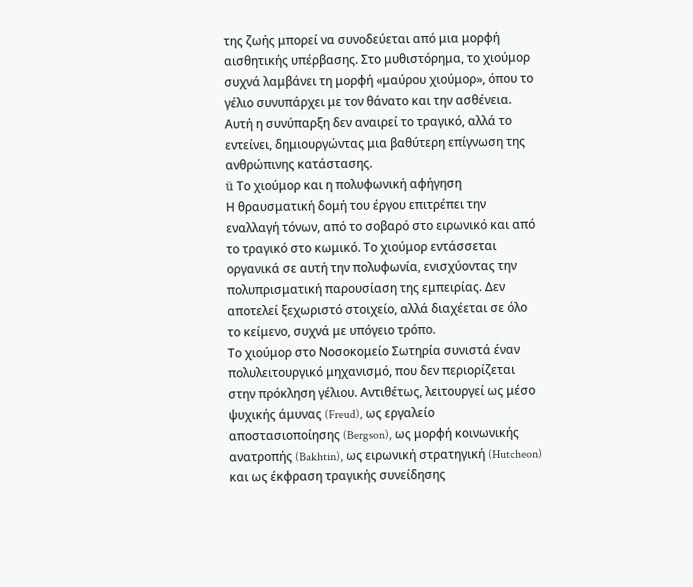της ζωής μπορεί να συνοδεύεται από μια μορφή αισθητικής υπέρβασης. Στο μυθιστόρημα, το χιούμορ συχνά λαμβάνει τη μορφή «μαύρου χιούμορ», όπου το γέλιο συνυπάρχει με τον θάνατο και την ασθένεια. Αυτή η συνύπαρξη δεν αναιρεί το τραγικό, αλλά το εντείνει, δημιουργώντας μια βαθύτερη επίγνωση της ανθρώπινης κατάστασης.
ü Το χιούμορ και η πολυφωνική αφήγηση
Η θραυσματική δομή του έργου επιτρέπει την εναλλαγή τόνων, από το σοβαρό στο ειρωνικό και από το τραγικό στο κωμικό. Το χιούμορ εντάσσεται οργανικά σε αυτή την πολυφωνία, ενισχύοντας την πολυπρισματική παρουσίαση της εμπειρίας. Δεν αποτελεί ξεχωριστό στοιχείο, αλλά διαχέεται σε όλο το κείμενο, συχνά με υπόγειο τρόπο.
Το χιούμορ στο Νοσοκομείο Σωτηρία συνιστά έναν πολυλειτουργικό μηχανισμό, που δεν περιορίζεται στην πρόκληση γέλιου. Αντιθέτως, λειτουργεί ως μέσο ψυχικής άμυνας (Freud), ως εργαλείο αποστασιοποίησης (Bergson), ως μορφή κοινωνικής ανατροπής (Bakhtin), ως ειρωνική στρατηγική (Hutcheon) και ως έκφραση τραγικής συνείδησης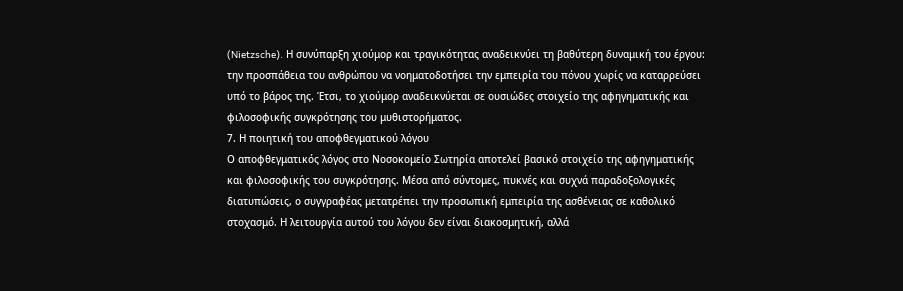(Nietzsche). Η συνύπαρξη χιούμορ και τραγικότητας αναδεικνύει τη βαθύτερη δυναμική του έργου: την προσπάθεια του ανθρώπου να νοηματοδοτήσει την εμπειρία του πόνου χωρίς να καταρρεύσει υπό το βάρος της. Έτσι, το χιούμορ αναδεικνύεται σε ουσιώδες στοιχείο της αφηγηματικής και φιλοσοφικής συγκρότησης του μυθιστορήματος.
7. Η ποιητική του αποφθεγματικού λόγου
Ο αποφθεγματικός λόγος στο Νοσοκομείο Σωτηρία αποτελεί βασικό στοιχείο της αφηγηματικής και φιλοσοφικής του συγκρότησης. Μέσα από σύντομες, πυκνές και συχνά παραδοξολογικές διατυπώσεις, ο συγγραφέας μετατρέπει την προσωπική εμπειρία της ασθένειας σε καθολικό στοχασμό. Η λειτουργία αυτού του λόγου δεν είναι διακοσμητική, αλλά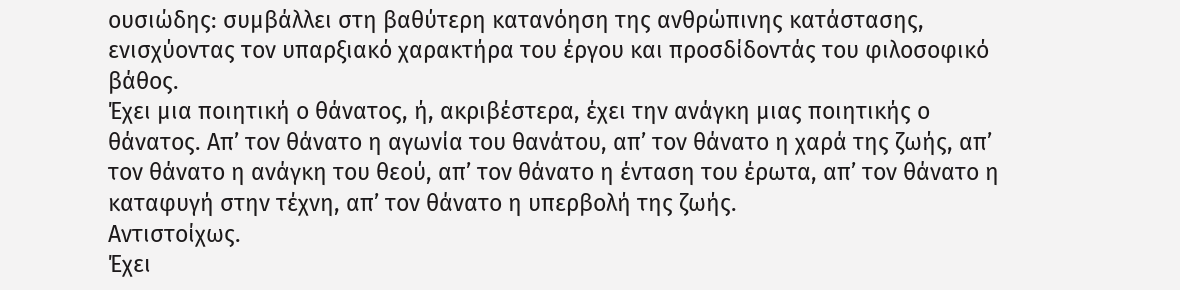ουσιώδης: συμβάλλει στη βαθύτερη κατανόηση της ανθρώπινης κατάστασης, ενισχύοντας τον υπαρξιακό χαρακτήρα του έργου και προσδίδοντάς του φιλοσοφικό βάθος.
Έχει μια ποιητική ο θάνατος, ή, ακριβέστερα, έχει την ανάγκη μιας ποιητικής ο θάνατος. Απ’ τον θάνατο η αγωνία του θανάτου, απ’ τον θάνατο η χαρά της ζωής, απ’ τον θάνατο η ανάγκη του θεού, απ’ τον θάνατο η ένταση του έρωτα, απ’ τον θάνατο η καταφυγή στην τέχνη, απ’ τον θάνατο η υπερβολή της ζωής.
Αντιστοίχως.
Έχει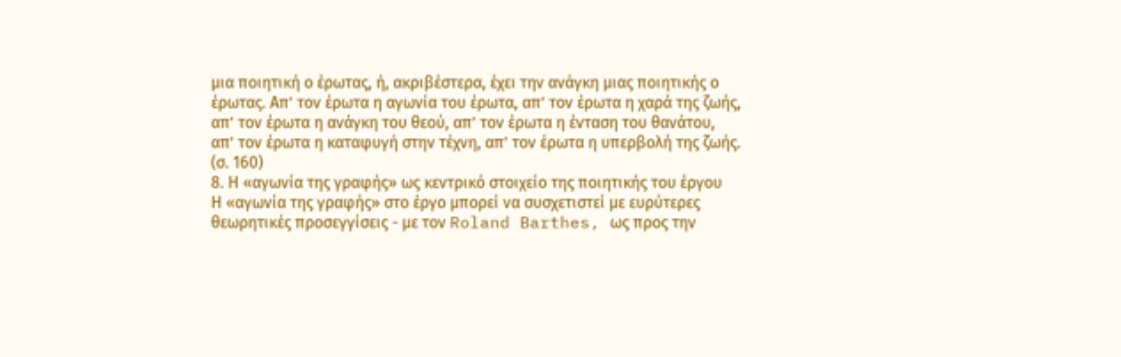μια ποιητική ο έρωτας, ή, ακριβέστερα, έχει την ανάγκη μιας ποιητικής ο έρωτας. Απ’ τον έρωτα η αγωνία του έρωτα, απ’ τον έρωτα η χαρά της ζωής, απ’ τον έρωτα η ανάγκη του θεού, απ’ τον έρωτα η ένταση του θανάτου, απ’ τον έρωτα η καταφυγή στην τέχνη, απ’ τον έρωτα η υπερβολή της ζωής. (σ. 160)
8. Η «αγωνία της γραφής» ως κεντρικό στοιχείο της ποιητικής του έργου
Η «αγωνία της γραφής» στο έργο μπορεί να συσχετιστεί με ευρύτερες θεωρητικές προσεγγίσεις - με τον Roland Barthes, ως προς την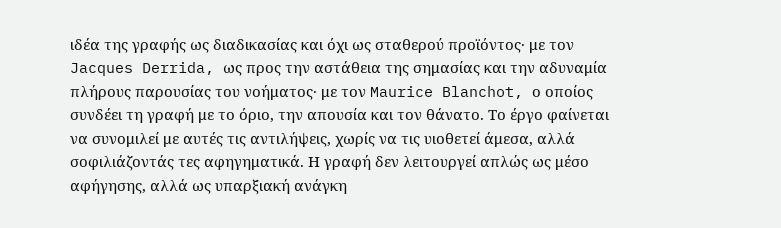ιδέα της γραφής ως διαδικασίας και όχι ως σταθερού προϊόντος· με τον Jacques Derrida, ως προς την αστάθεια της σημασίας και την αδυναμία πλήρους παρουσίας του νοήματος· με τον Maurice Blanchot, ο οποίος συνδέει τη γραφή με το όριο, την απουσία και τον θάνατο. Το έργο φαίνεται να συνομιλεί με αυτές τις αντιλήψεις, χωρίς να τις υιοθετεί άμεσα, αλλά σοφιλιάζοντάς τες αφηγηματικά. Η γραφή δεν λειτουργεί απλώς ως μέσο αφήγησης, αλλά ως υπαρξιακή ανάγκη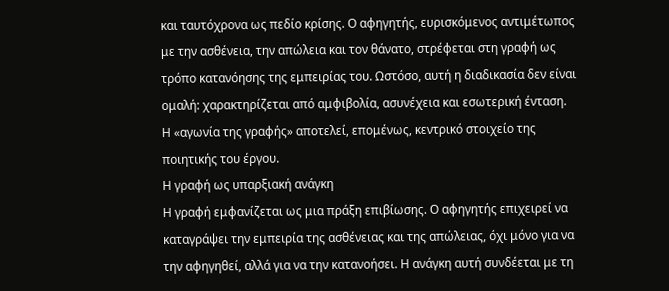και ταυτόχρονα ως πεδίο κρίσης. Ο αφηγητής, ευρισκόμενος αντιμέτωπος με την ασθένεια, την απώλεια και τον θάνατο, στρέφεται στη γραφή ως τρόπο κατανόησης της εμπειρίας του. Ωστόσο, αυτή η διαδικασία δεν είναι ομαλή: χαρακτηρίζεται από αμφιβολία, ασυνέχεια και εσωτερική ένταση. Η «αγωνία της γραφής» αποτελεί, επομένως, κεντρικό στοιχείο της ποιητικής του έργου.
Η γραφή ως υπαρξιακή ανάγκη
Η γραφή εμφανίζεται ως μια πράξη επιβίωσης. Ο αφηγητής επιχειρεί να καταγράψει την εμπειρία της ασθένειας και της απώλειας, όχι μόνο για να την αφηγηθεί, αλλά για να την κατανοήσει. Η ανάγκη αυτή συνδέεται με τη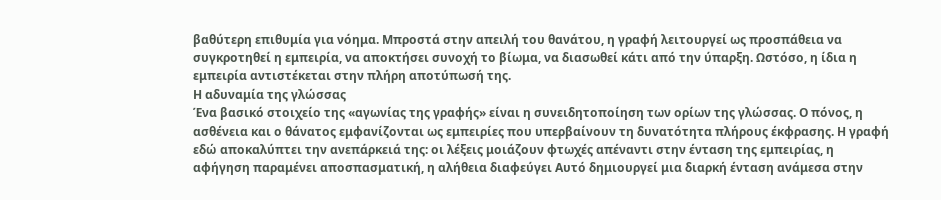βαθύτερη επιθυμία για νόημα. Μπροστά στην απειλή του θανάτου, η γραφή λειτουργεί ως προσπάθεια να συγκροτηθεί η εμπειρία, να αποκτήσει συνοχή το βίωμα, να διασωθεί κάτι από την ύπαρξη. Ωστόσο, η ίδια η εμπειρία αντιστέκεται στην πλήρη αποτύπωσή της.
Η αδυναμία της γλώσσας
Ένα βασικό στοιχείο της «αγωνίας της γραφής» είναι η συνειδητοποίηση των ορίων της γλώσσας. Ο πόνος, η ασθένεια και ο θάνατος εμφανίζονται ως εμπειρίες που υπερβαίνουν τη δυνατότητα πλήρους έκφρασης. Η γραφή εδώ αποκαλύπτει την ανεπάρκειά της: οι λέξεις μοιάζουν φτωχές απέναντι στην ένταση της εμπειρίας, η αφήγηση παραμένει αποσπασματική, η αλήθεια διαφεύγει Αυτό δημιουργεί μια διαρκή ένταση ανάμεσα στην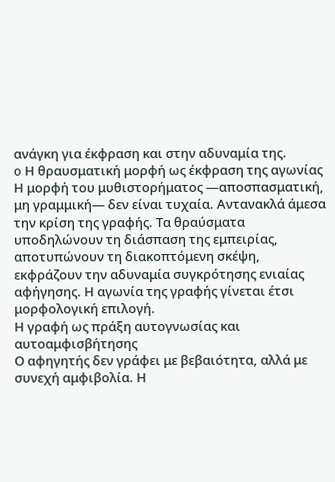ανάγκη για έκφραση και στην αδυναμία της.
o Η θραυσματική μορφή ως έκφραση της αγωνίας
Η μορφή του μυθιστορήματος —αποσπασματική, μη γραμμική— δεν είναι τυχαία. Αντανακλά άμεσα την κρίση της γραφής. Τα θραύσματα υποδηλώνουν τη διάσπαση της εμπειρίας, αποτυπώνουν τη διακοπτόμενη σκέψη, εκφράζουν την αδυναμία συγκρότησης ενιαίας αφήγησης. Η αγωνία της γραφής γίνεται έτσι μορφολογική επιλογή.
Η γραφή ως πράξη αυτογνωσίας και αυτοαμφισβήτησης
Ο αφηγητής δεν γράφει με βεβαιότητα, αλλά με συνεχή αμφιβολία. Η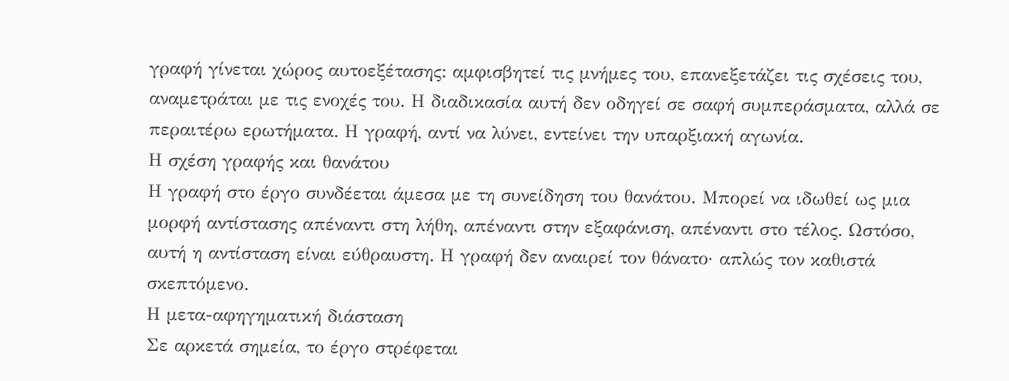γραφή γίνεται χώρος αυτοεξέτασης: αμφισβητεί τις μνήμες του, επανεξετάζει τις σχέσεις του, αναμετράται με τις ενοχές του. Η διαδικασία αυτή δεν οδηγεί σε σαφή συμπεράσματα, αλλά σε περαιτέρω ερωτήματα. Η γραφή, αντί να λύνει, εντείνει την υπαρξιακή αγωνία.
Η σχέση γραφής και θανάτου
Η γραφή στο έργο συνδέεται άμεσα με τη συνείδηση του θανάτου. Μπορεί να ιδωθεί ως μια μορφή αντίστασης απέναντι στη λήθη, απέναντι στην εξαφάνιση, απέναντι στο τέλος. Ωστόσο, αυτή η αντίσταση είναι εύθραυστη. Η γραφή δεν αναιρεί τον θάνατο· απλώς τον καθιστά σκεπτόμενο.
Η μετα-αφηγηματική διάσταση
Σε αρκετά σημεία, το έργο στρέφεται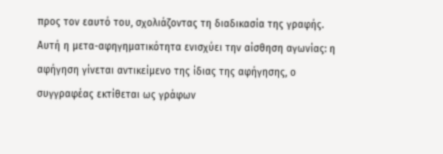προς τον εαυτό του, σχολιάζοντας τη διαδικασία της γραφής. Αυτή η μετα-αφηγηματικότητα ενισχύει την αίσθηση αγωνίας: η αφήγηση γίνεται αντικείμενο της ίδιας της αφήγησης, ο συγγραφέας εκτίθεται ως γράφων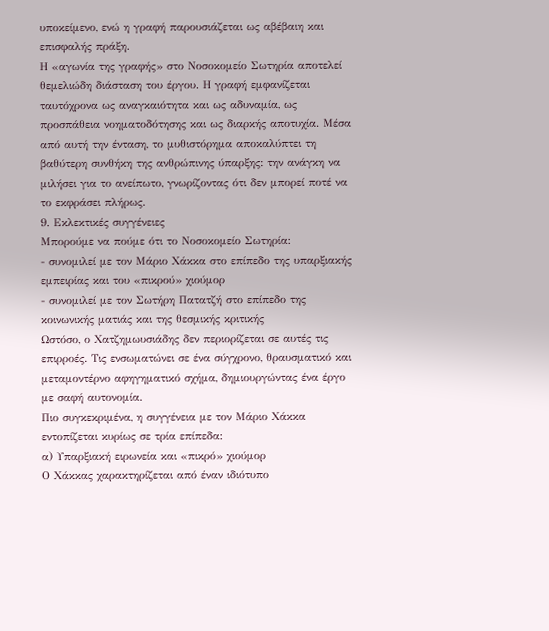υποκείμενο, ενώ η γραφή παρουσιάζεται ως αβέβαιη και επισφαλής πράξη.
Η «αγωνία της γραφής» στο Νοσοκομείο Σωτηρία αποτελεί θεμελιώδη διάσταση του έργου. Η γραφή εμφανίζεται ταυτόχρονα ως αναγκαιότητα και ως αδυναμία, ως προσπάθεια νοηματοδότησης και ως διαρκής αποτυχία. Μέσα από αυτή την ένταση, το μυθιστόρημα αποκαλύπτει τη βαθύτερη συνθήκη της ανθρώπινης ύπαρξης: την ανάγκη να μιλήσει για το ανείπωτο, γνωρίζοντας ότι δεν μπορεί ποτέ να το εκφράσει πλήρως.
9. Εκλεκτικές συγγένειες
Μπορούμε να πούμε ότι το Νοσοκομείο Σωτηρία:
- συνομιλεί με τον Μάριο Χάκκα στο επίπεδο της υπαρξιακής εμπειρίας και του «πικρού» χιούμορ
- συνομιλεί με τον Σωτήρη Πατατζή στο επίπεδο της κοινωνικής ματιάς και της θεσμικής κριτικής
Ωστόσο, ο Χατζημωυσιάδης δεν περιορίζεται σε αυτές τις επιρροές. Τις ενσωματώνει σε ένα σύγχρονο, θραυσματικό και μεταμοντέρνο αφηγηματικό σχήμα, δημιουργώντας ένα έργο με σαφή αυτονομία.
Πιο συγκεκριμένα, η συγγένεια με τον Μάριο Χάκκα εντοπίζεται κυρίως σε τρία επίπεδα:
α) Υπαρξιακή ειρωνεία και «πικρό» χιούμορ
Ο Χάκκας χαρακτηρίζεται από έναν ιδιότυπο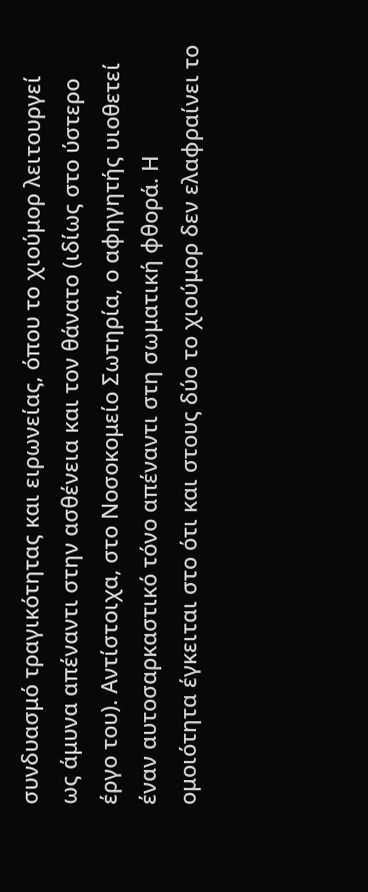συνδυασμό τραγικότητας και ειρωνείας, όπου το χιούμορ λειτουργεί ως άμυνα απέναντι στην ασθένεια και τον θάνατο (ιδίως στο ύστερο έργο του). Αντίστοιχα, στο Νοσοκομείο Σωτηρία, ο αφηγητής υιοθετεί έναν αυτοσαρκαστικό τόνο απέναντι στη σωματική φθορά. Η ομοιότητα έγκειται στο ότι και στους δύο το χιούμορ δεν ελαφραίνει το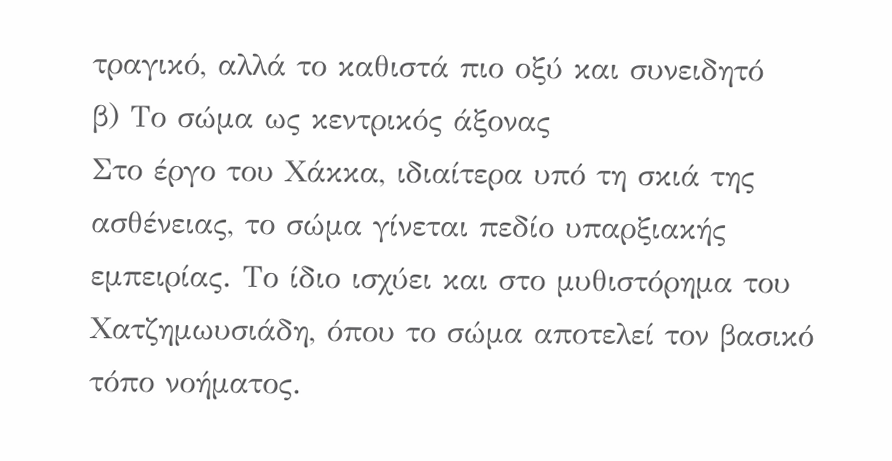τραγικό, αλλά το καθιστά πιο οξύ και συνειδητό
β) Το σώμα ως κεντρικός άξονας
Στο έργο του Χάκκα, ιδιαίτερα υπό τη σκιά της ασθένειας, το σώμα γίνεται πεδίο υπαρξιακής εμπειρίας. Το ίδιο ισχύει και στο μυθιστόρημα του Χατζημωυσιάδη, όπου το σώμα αποτελεί τον βασικό τόπο νοήματος.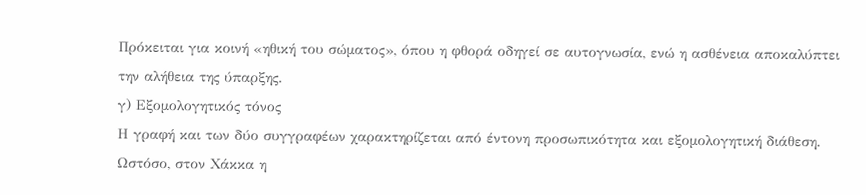Πρόκειται για κοινή «ηθική του σώματος», όπου η φθορά οδηγεί σε αυτογνωσία, ενώ η ασθένεια αποκαλύπτει την αλήθεια της ύπαρξης.
γ) Εξομολογητικός τόνος
Η γραφή και των δύο συγγραφέων χαρακτηρίζεται από έντονη προσωπικότητα και εξομολογητική διάθεση. Ωστόσο, στον Χάκκα η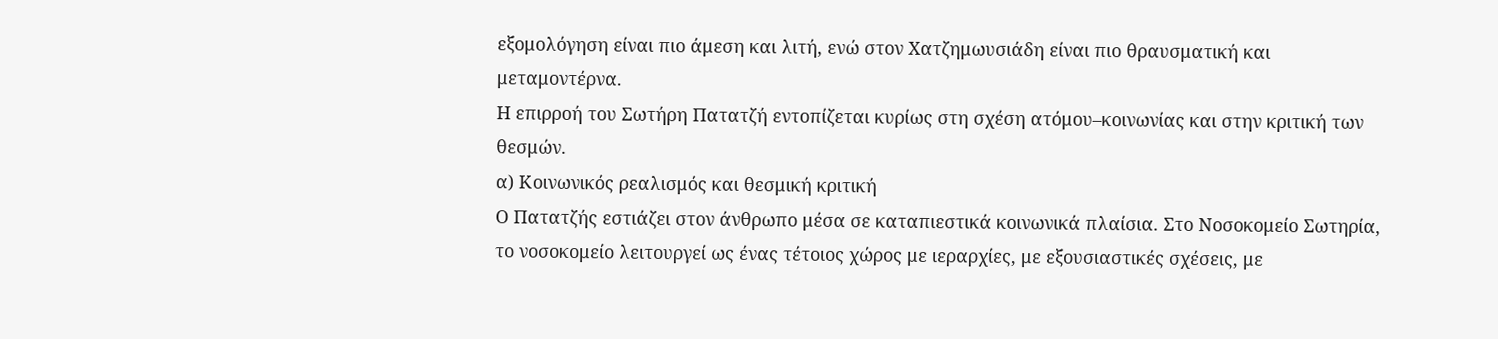εξομολόγηση είναι πιο άμεση και λιτή, ενώ στον Χατζημωυσιάδη είναι πιο θραυσματική και μεταμοντέρνα.
Η επιρροή του Σωτήρη Πατατζή εντοπίζεται κυρίως στη σχέση ατόμου–κοινωνίας και στην κριτική των θεσμών.
α) Κοινωνικός ρεαλισμός και θεσμική κριτική
Ο Πατατζής εστιάζει στον άνθρωπο μέσα σε καταπιεστικά κοινωνικά πλαίσια. Στο Νοσοκομείο Σωτηρία, το νοσοκομείο λειτουργεί ως ένας τέτοιος χώρος με ιεραρχίες, με εξουσιαστικές σχέσεις, με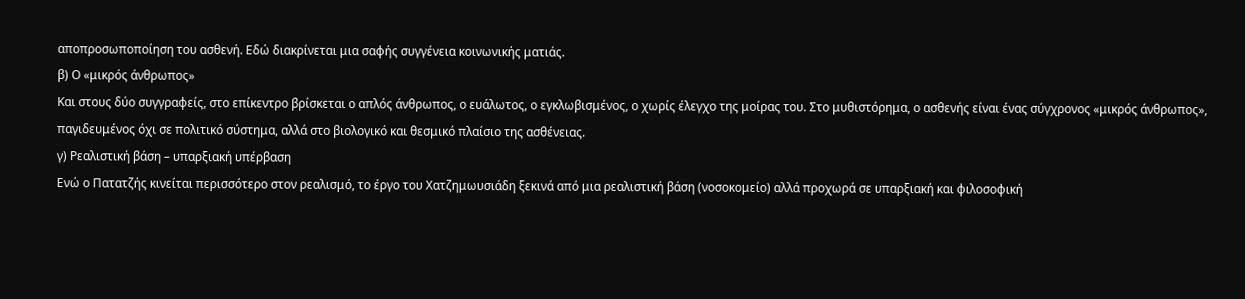αποπροσωποποίηση του ασθενή. Εδώ διακρίνεται μια σαφής συγγένεια κοινωνικής ματιάς.
β) Ο «μικρός άνθρωπος»
Και στους δύο συγγραφείς, στο επίκεντρο βρίσκεται ο απλός άνθρωπος, ο ευάλωτος, ο εγκλωβισμένος, ο χωρίς έλεγχο της μοίρας του. Στο μυθιστόρημα, ο ασθενής είναι ένας σύγχρονος «μικρός άνθρωπος», παγιδευμένος όχι σε πολιτικό σύστημα, αλλά στο βιολογικό και θεσμικό πλαίσιο της ασθένειας.
γ) Ρεαλιστική βάση – υπαρξιακή υπέρβαση
Ενώ ο Πατατζής κινείται περισσότερο στον ρεαλισμό, το έργο του Χατζημωυσιάδη ξεκινά από μια ρεαλιστική βάση (νοσοκομείο) αλλά προχωρά σε υπαρξιακή και φιλοσοφική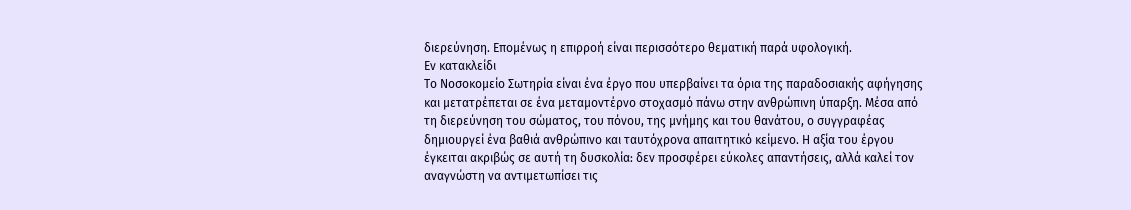διερεύνηση. Επομένως η επιρροή είναι περισσότερο θεματική παρά υφολογική.
Εν κατακλείδι
Το Νοσοκομείο Σωτηρία είναι ένα έργο που υπερβαίνει τα όρια της παραδοσιακής αφήγησης και μετατρέπεται σε ένα μεταμοντέρνο στοχασμό πάνω στην ανθρώπινη ύπαρξη. Μέσα από τη διερεύνηση του σώματος, του πόνου, της μνήμης και του θανάτου, ο συγγραφέας δημιουργεί ένα βαθιά ανθρώπινο και ταυτόχρονα απαιτητικό κείμενο. Η αξία του έργου έγκειται ακριβώς σε αυτή τη δυσκολία: δεν προσφέρει εύκολες απαντήσεις, αλλά καλεί τον αναγνώστη να αντιμετωπίσει τις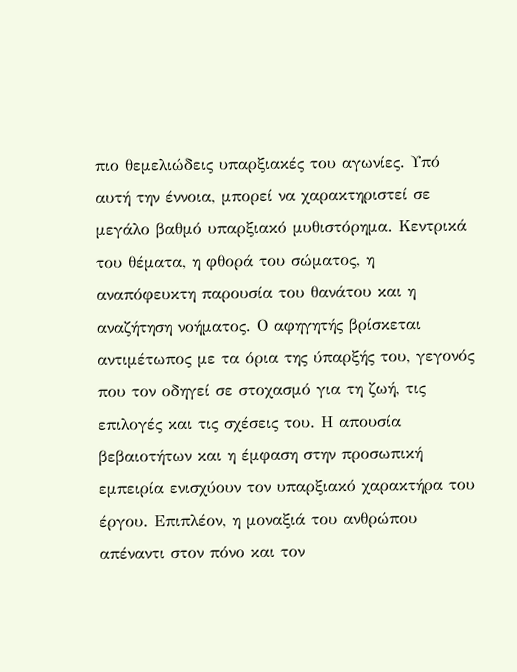πιο θεμελιώδεις υπαρξιακές του αγωνίες. Υπό αυτή την έννοια, μπορεί να χαρακτηριστεί σε μεγάλο βαθμό υπαρξιακό μυθιστόρημα. Κεντρικά του θέματα, η φθορά του σώματος, η αναπόφευκτη παρουσία του θανάτου και η αναζήτηση νοήματος. Ο αφηγητής βρίσκεται αντιμέτωπος με τα όρια της ύπαρξής του, γεγονός που τον οδηγεί σε στοχασμό για τη ζωή, τις επιλογές και τις σχέσεις του. Η απουσία βεβαιοτήτων και η έμφαση στην προσωπική εμπειρία ενισχύουν τον υπαρξιακό χαρακτήρα του έργου. Επιπλέον, η μοναξιά του ανθρώπου απέναντι στον πόνο και τον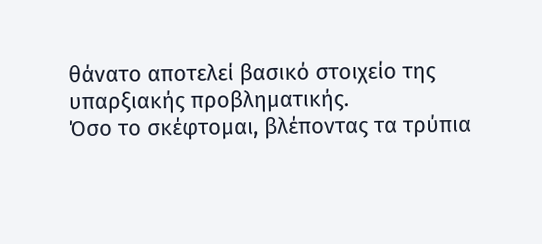θάνατο αποτελεί βασικό στοιχείο της υπαρξιακής προβληματικής.
Όσο το σκέφτομαι, βλέποντας τα τρύπια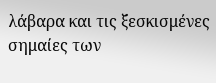λάβαρα και τις ξεσκισμένες σημαίες των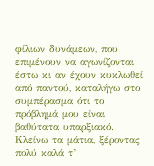φίλιων δυνάμεων, που επιμένουν να αγωνίζονται έστω κι αν έχουν κυκλωθεί από παντού, καταλήγω στο συμπέρασμα ότι το πρόβλημά μου είναι βαθύτατα υπαρξιακό. Κλείνω τα μάτια, ξέροντας πολύ καλά τ’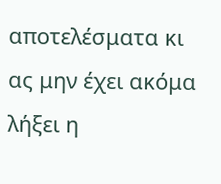αποτελέσματα κι ας μην έχει ακόμα λήξει η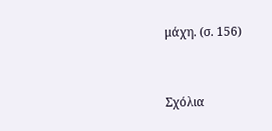μάχη. (σ. 156)


Σχόλια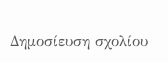Δημοσίευση σχολίου